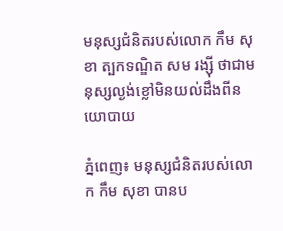មនុស្សជំនិតរបស់លោក កឹម សុខា ត្បកទណ្ឌិត សម រង្ស៊ី ថាជាមនុស្សល្ងង់ខ្លៅមិនយល់ដឹងពីនយោបាយ

ភ្នំពេញ៖ មនុស្សជំនិតរបស់លោក កឹម សុខា បានប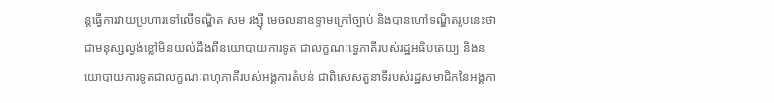ន្តធ្វើការវាយប្រហារទៅលើទណ្ឌិត សម រង្ស៊ី មេចលនាឧទ្ទាមក្រៅច្បាប់ និងបានហៅទណ្ឌិតរូបនេះថា ជាមនុស្សល្ងង់ខ្លៅមិនយល់ដឹងពីនយោបាយការទូត ជាលក្ខណៈទ្វេភាគីរបស់រដ្ឋអធិបតេយ្យ និងនយោបាយការទូតជាលក្ខណៈពហុភាគីរបស់អង្គការតំបន់ ជាពិសេសតួនាទីរបស់រដ្ឋសមាជិកនៃអង្គកា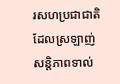រសហប្រជាជាតិដែលស្រឡាញ់សន្តិភាពទាល់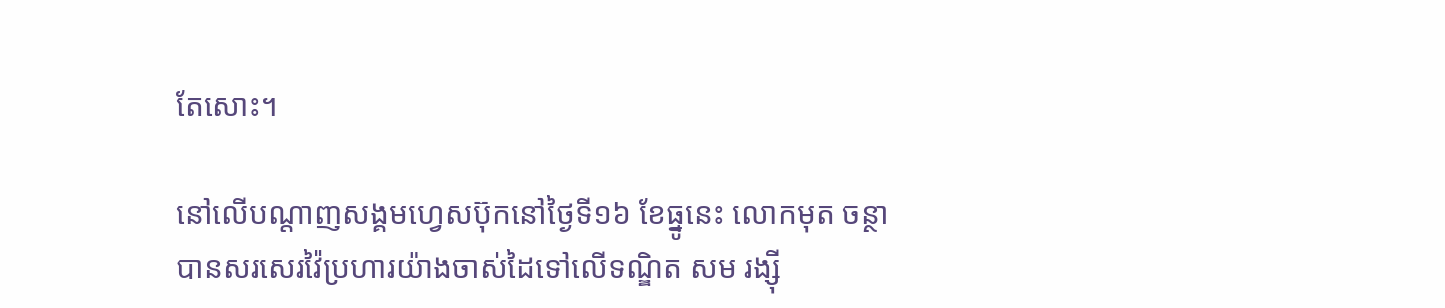តែសោះ។

នៅលើបណ្តាញសង្គមហ្វេសប៊ុកនៅថ្ងៃទី១៦ ខែធ្នូនេះ លោកមុត ចន្ថា បានសរសេរវ៉ៃប្រហារយ៉ាងចាស់ដៃទៅលើទណ្ឌិត សម រង្ស៊ី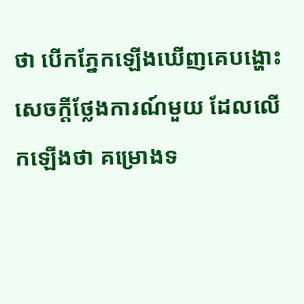ថា បើកភ្នែកឡើងឃើញគេបង្ហោះសេចក្តីថ្លែងការណ៍មួយ ដែលលើកឡើងថា គម្រោងទ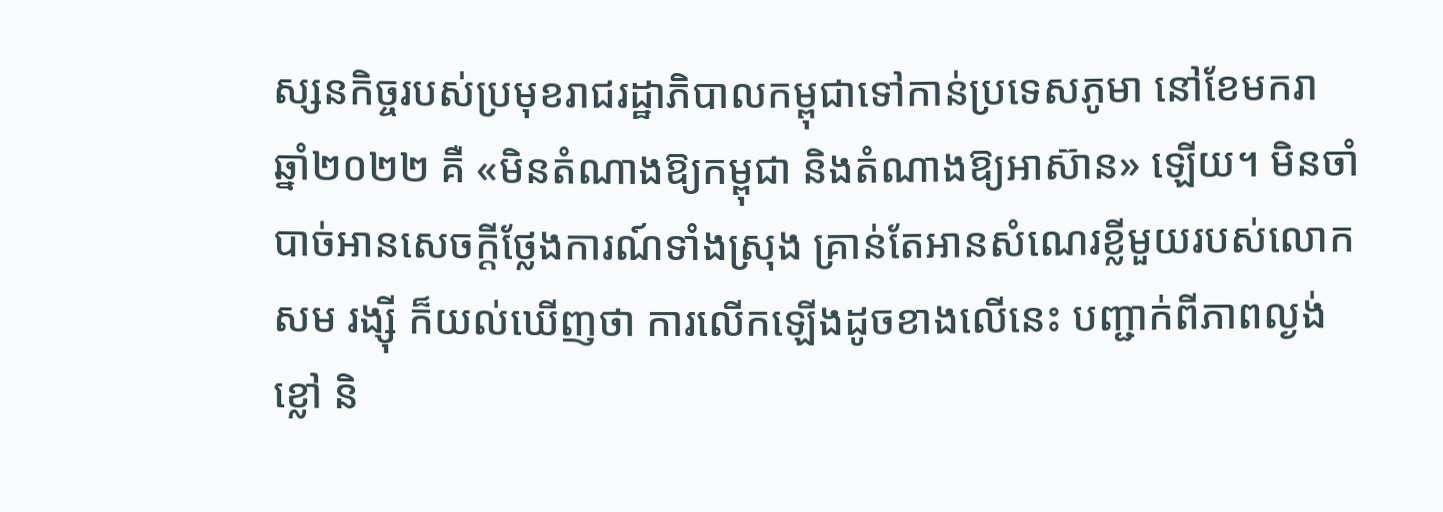ស្សនកិច្ចរបស់ប្រមុខរាជរដ្ឋាភិបាលកម្ពុជាទៅកាន់ប្រទេសភូមា នៅខែមករា ឆ្នាំ២០២២ គឺ «មិនតំណាងឱ្យកម្ពុជា និងតំណាងឱ្យអាស៊ាន» ឡើយ។ មិនចាំបាច់អានសេចក្តីថ្លែងការណ៍ទាំងស្រុង គ្រាន់តែអានសំណេរខ្លីមួយរបស់លោក សម រង្ស៊ី ក៏យល់ឃើញថា ការលើកឡើងដូចខាងលើនេះ បញ្ជាក់ពីភាពល្ងង់ខ្លៅ និ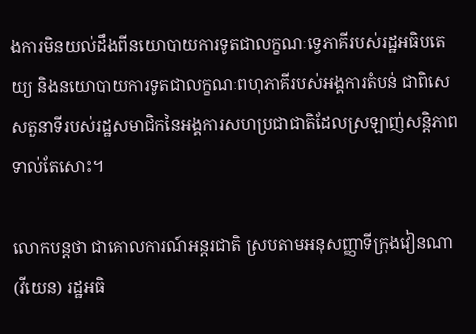ងការមិនយល់ដឹងពីនយោបាយការទូតជាលក្ខណៈទ្វេភាគីរបស់រដ្ឋអធិបតេយ្យ និងនយោបាយការទូតជាលក្ខណៈពហុភាគីរបស់អង្គការតំបន់ ជាពិសេសតួនាទីរបស់រដ្ឋសមាជិកនៃអង្គការសហប្រជាជាតិដែលស្រឡាញ់សន្តិភាព ទាល់តែសោះ។

លោកបន្តថា ជាគោលការណ៍អន្តរជាតិ ស្របតាមអនុសញ្ញាទីក្រុងវៀនណា (វីយេន) រដ្ឋអធិ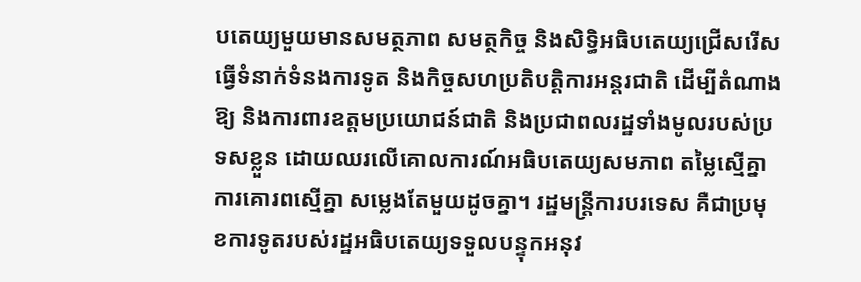បតេយ្យមួយមានសមត្ថភាព សមត្ថកិច្ច និងសិទ្ធិអធិបតេយ្យជ្រើសរើសធ្វើទំនាក់ទំនងការទូត និងកិច្ចសហប្រតិបត្តិការអន្តរជាតិ ដើម្បីតំណាងឱ្យ និងការពារឧត្តមប្រយោជន៍ជាតិ និងប្រជាពលរដ្ឋទាំងមូលរបស់ប្រទសខ្លួន ដោយឈរលើគោលការណ៍អធិបតេយ្យសមភាព តម្លៃស្មើគ្នា ការគោរពស្មើគ្នា សម្លេងតែមួយដូចគ្នា។ រដ្ឋមន្រ្តីការបរទេស គឺជាប្រមុខការទូតរបស់រដ្ឋអធិបតេយ្យទទួលបន្ទុកអនុវ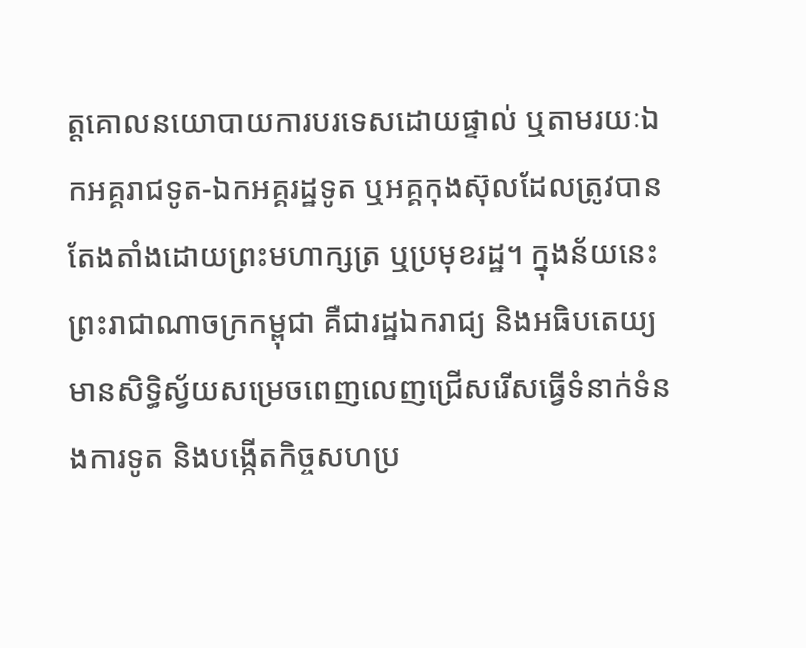ត្តគោលនយោបាយការបរទេសដោយផ្ទាល់ ឬតាមរយៈឯកអគ្គរាជទូត-ឯកអគ្គរដ្ឋទូត ឬអគ្គកុងស៊ុលដែលត្រូវបានតែងតាំងដោយព្រះមហាក្សត្រ ឬប្រមុខរដ្ឋ។ ក្នុងន័យនេះ ព្រះរាជាណាចក្រកម្ពុជា គឺជារដ្ឋឯករាជ្យ និងអធិបតេយ្យ មានសិទ្ធិស្វ័យសម្រេចពេញលេញជ្រើសរើសធ្វើទំនាក់ទំនងការទូត និងបង្កើតកិច្ចសហប្រ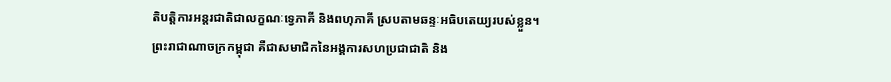តិបត្តិការអន្តរជាតិជាលក្ខណៈទ្វេភាគី និងពហុភាគី ស្របតាមឆន្ទៈអធិបតេយ្យរបស់ខ្លួន។ ព្រះរាជាណាចក្រកម្ពុជា គឺជាសមាជិកនៃអង្គការសហប្រជាជាតិ និង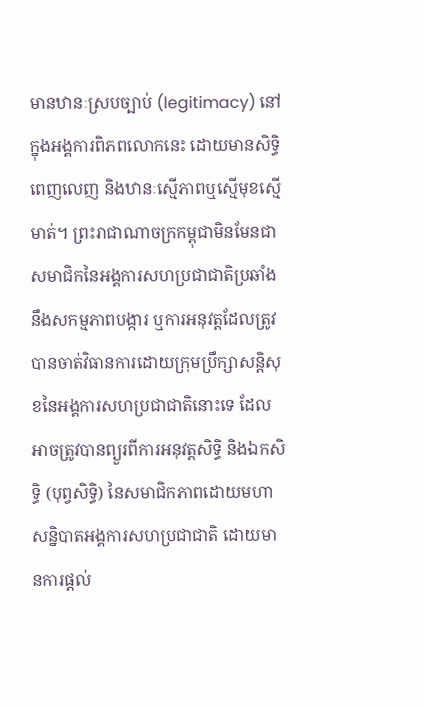មានឋានៈស្របច្បាប់ (legitimacy) នៅក្នុងអង្គការពិភពលោកនេះ ដោយមានសិទ្ធិពេញលេញ និងឋានៈស្មើភាពឬស្មើមុខស្មើមាត់។ ព្រះរាជាណាចក្រកម្ពុជាមិនមែនជាសមាជិកនៃអង្គការសហប្រជាជាតិប្រឆាំងនឹងសកម្មភាពបង្ការ ឬការអនុវត្តដែលត្រូវបានចាត់វិធានការដោយក្រុមប្រឹក្សាសន្តិសុខនៃអង្គការសហប្រជាជាតិនោះទេ ដែលអាចត្រូវបានព្យួរពីការអនុវត្តសិទ្ធិ និងឯកសិទ្ធិ (បុព្វសិទ្ធិ) នៃសមាជិកភាពដោយមហាសន្និបាតអង្គការសហប្រជាជាតិ ដោយមានការផ្តល់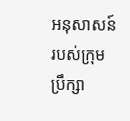អនុសាសន៍របស់ក្រុមប្រឹក្សា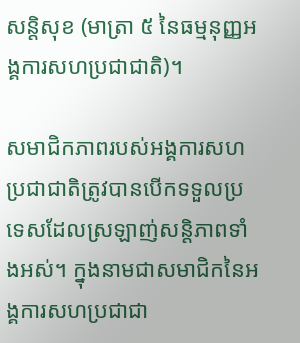សន្តិសុខ (មាត្រា ៥ នៃធម្មនុញ្ញអង្គការសហប្រជាជាតិ)។

សមាជិកភាពរបស់អង្គការសហប្រជាជាតិត្រូវបានបើកទទួលប្រទេសដែលស្រឡាញ់សន្តិភាពទាំងអស់។ ក្នុងនាមជាសមាជិកនៃអង្គការសហប្រជាជា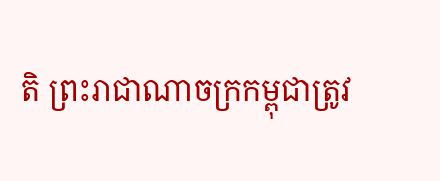តិ ព្រះរាជាណាចក្រកម្ពុជាត្រូវ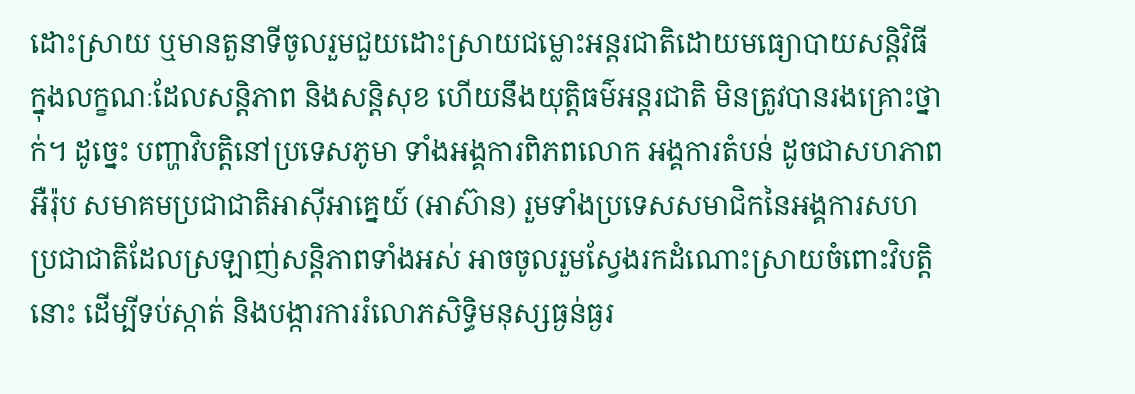ដោះស្រាយ ឬមានតួនាទីចូលរួមជួយដោះស្រាយជម្លោះអន្តរជាតិដោយមធ្យោបាយសន្តិវិធី ក្នុងលក្ខណៈដែលសន្តិភាព និងសន្តិសុខ ហើយនឹងយុត្តិធម៌អន្តរជាតិ មិនត្រូវបានរងគ្រោះថ្នាក់។ ដូច្នេះ បញ្ហាវិបត្តិនៅប្រទេសភូមា ទាំងអង្គការពិភពលោក អង្គការតំបន់ ដូចជាសហភាពអឺរ៉ុប សមាគមប្រជាជាតិអាស៊ីអាគ្នេយ៍ (អាស៊ាន) រួមទាំងប្រទេសសមាជិកនៃអង្គការសហប្រជាជាតិដែលស្រឡាញ់សន្តិភាពទាំងអស់ អាចចូលរួមស្វែងរកដំណោះស្រាយចំពោះវិបត្តិនោះ ដើម្បីទប់ស្កាត់ និងបង្ការការរំលោភសិទ្ធិមនុស្សធ្ងន់ធ្ងរ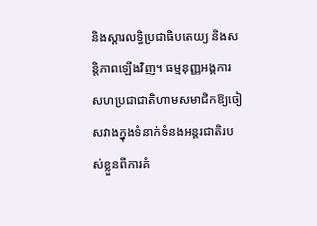និងស្តារលទ្ធិប្រជាធិបតេយ្យ និងសន្តិភាពឡើងវិញ។ ធម្មនុញ្ញអង្គការសហប្រជាជាតិហាមសមាជិកឱ្យចៀសវាងក្នុងទំនាក់ទំនងអន្តរជាតិរបស់ខ្លួនពីការគំ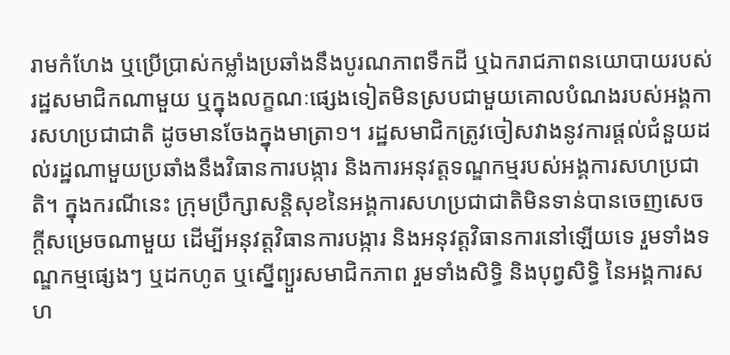រាមកំហែង ឬប្រើប្រាស់កម្លាំងប្រឆាំងនឹងបូរណភាពទឹកដី ឬឯករាជភាពនយោបាយរបស់រដ្ឋសមាជិកណាមួយ ឬក្នុងលក្ខណៈផ្សេងទៀតមិនស្របជាមួយគោលបំណងរបស់អង្គការសហប្រជាជាតិ ដូចមានចែងក្នុងមាត្រា១។ រដ្ឋសមាជិកត្រូវចៀសវាងនូវការផ្តល់ជំនួយដល់រដ្ឋណាមួយប្រឆាំងនឹងវិធានការបង្ការ និងការអនុវត្តទណ្ឌកម្មរបស់អង្គការសហប្រជាតិ។ ក្នុងករណីនេះ ក្រុមប្រឹក្សាសន្តិសុខនៃអង្គការសហប្រជាជាតិមិនទាន់បានចេញសេចក្តីសម្រេចណាមួយ ដើម្បីអនុវត្តវិធានការបង្ការ និងអនុវត្តវិធានការនៅឡើយទេ រួមទាំងទណ្ឌកម្មផ្សេងៗ ឬដកហូត ឬស្នើព្យួរសមាជិកភាព រួមទាំងសិទ្ធិ និងបុព្វសិទ្ធិ នៃអង្គការសហ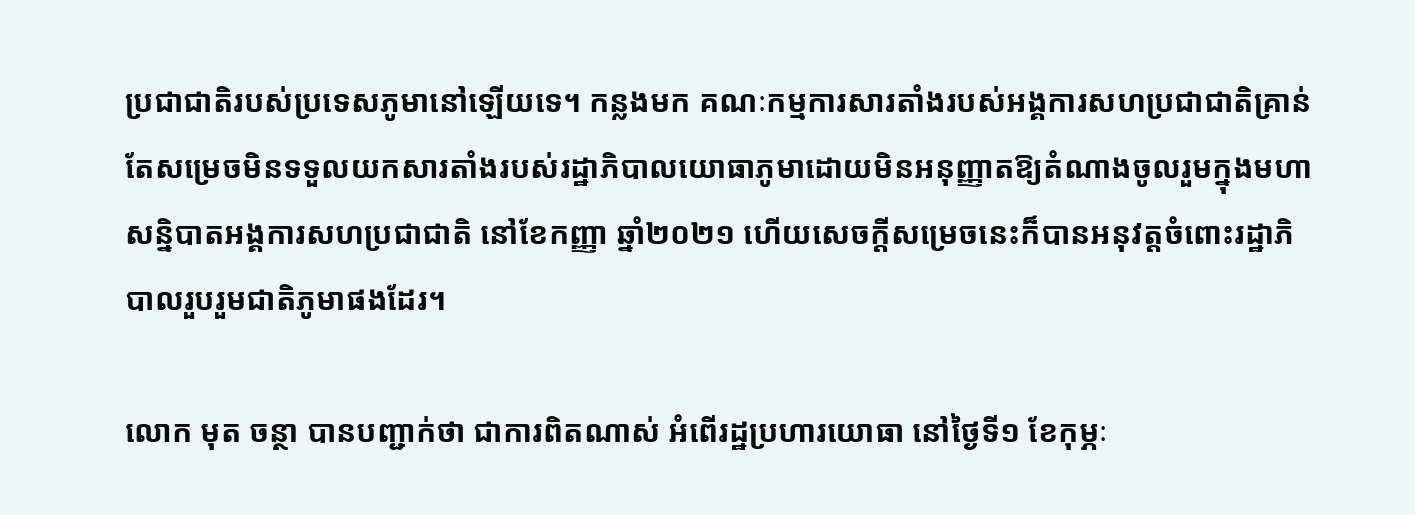ប្រជាជាតិរបស់ប្រទេសភូមានៅឡើយទេ។ កន្លងមក គណៈកម្មការសារតាំងរបស់អង្គការសហប្រជាជាតិគ្រាន់តែសម្រេចមិនទទួលយកសារតាំងរបស់រដ្ឋាភិបាលយោធាភូមាដោយមិនអនុញ្ញាតឱ្យតំណាងចូលរួមក្នុងមហាសន្និបាតអង្គការសហប្រជាជាតិ នៅខែកញ្ញា ឆ្នាំ២០២១ ហើយសេចក្តីសម្រេចនេះក៏បានអនុវត្តចំពោះរដ្ឋាភិបាលរួបរួមជាតិភូមាផងដែរ។

លោក មុត ចន្ថា បានបញ្ជាក់ថា ជាការពិតណាស់ អំពើរដ្ឋប្រហារយោធា នៅថ្ងៃទី១ ខែកុម្ភៈ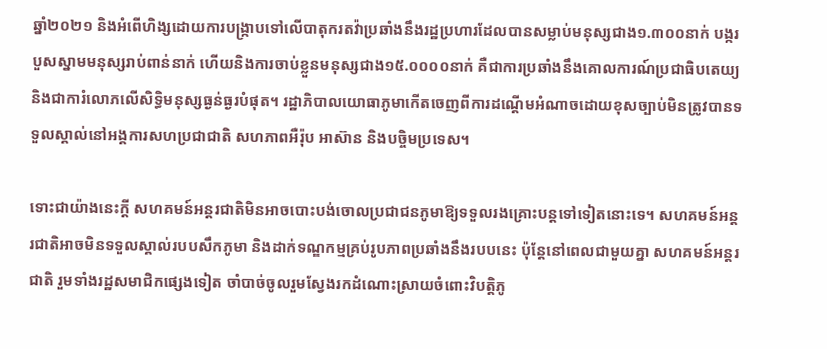ឆ្នាំ២០២១ និងអំពើហិង្សដោយការបង្រ្កាបទៅលើបាតុករតវ៉ាប្រឆាំងនឹងរដ្ឋប្រហារដែលបានសម្លាប់មនុស្សជាង១.៣០០នាក់ បង្ករបួសស្នាមមនុស្សរាប់ពាន់នាក់ ហើយនិងការចាប់ខ្លួនមនុស្សជាង១៥.០០០០នាក់ គឺជាការប្រឆាំងនឹងគោលការណ៍ប្រជាធិបតេយ្យ និងជាការំលោភលើសិទ្ធិមនុស្សធ្ងន់ធ្ងរបំផុត។ រដ្ឋាភិបាលយោធាភូមាកើតចេញពីការដណ្តើមអំណាចដោយខុសច្បាប់មិនត្រូវបានទទួលស្គាល់នៅអង្គការសហប្រជាជាតិ សហភាពអឺរ៉ុប អាស៊ាន និងបច្ចិមប្រទេស។

ទោះជាយ៉ាងនេះក្តី សហគមន៍អន្តរជាតិមិនអាចបោះបង់ចោលប្រជាជនភូមាឱ្យទទួលរងគ្រោះបន្តទៅទៀតនោះទេ។ សហគមន៍អន្តរជាតិអាចមិនទទួលស្គាល់របបសឹកភូមា និងដាក់ទណ្ឌកម្មគ្រប់រូបភាពប្រឆាំងនឹងរបបនេះ ប៉ុន្តែនៅពេលជាមួយគ្នា សហគមន៍អន្តរជាតិ រួមទាំងរដ្ឋសមាជិកផ្សេងទៀត ចាំបាច់ចូលរួមស្វែងរកដំណោះស្រាយចំពោះវិបត្តិភូ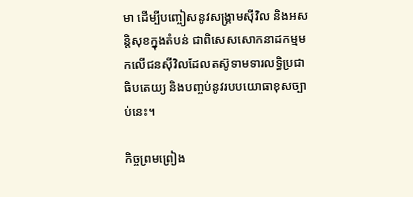មា ដើម្បីបញ្ចៀសនូវសង្រ្គាមស៊ីវិល និងអសន្តិសុខក្នុងតំបន់ ជាពិសេសសោកនាដកម្មមកលើជនស៊ីវិលដែលតស៊ូទាមទារលទ្ធិប្រជាធិបតេយ្យ និងបញ្ចប់នូវរបបយោធាខុសច្បាប់នេះ។

កិច្ចព្រមព្រៀង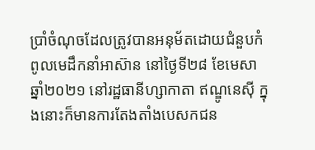ប្រាំចំណុចដែលត្រូវបានអនុម័តដោយជំនួបកំពូលមេដឹកនាំអាស៊ាន នៅថ្ងៃទី២៨ ខែមេសា ឆ្នាំ២០២១ នៅរដ្ឋធានីហ្សាកាតា ឥណ្ឌូនេស៊ី ក្នុងនោះក៏មានការតែងតាំងបេសកជន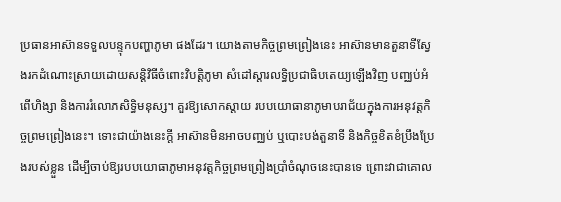ប្រធានអាស៊ានទទួលបន្ទុកបញ្ហាភូមា ផងដែរ។ យោងតាមកិច្ចព្រមព្រៀងនេះ អាស៊ានមានតួនាទីស្វែងរកដំណោះស្រាយដោយសន្តិវិធីចំពោះវិបត្តិភូមា សំដៅស្តារលទ្ធិប្រជាធិបតេយ្យឡើងវិញ បញ្ឈប់អំពើហិង្សា និងការរំលោភសិទ្ធិមនុស្ស។ គួរឱ្យសោកស្តាយ របបយោធានាភូមាបរាជ័យក្នុងការអនុវត្តកិច្ចព្រមព្រៀងនេះ។ ទោះជាយ៉ាងនេះក្តី អាស៊ានមិនអាចបញ្ឈប់ ឬបោះបង់តួនាទី និងកិច្ចខិតខំប្រឹងប្រែងរបស់ខ្លួន ដើម្បីចាប់ឱ្យរបបយោធាភូមាអនុវត្តកិច្ចព្រមព្រៀងប្រាំចំណុចនេះបានទេ ព្រោះវាជាគោល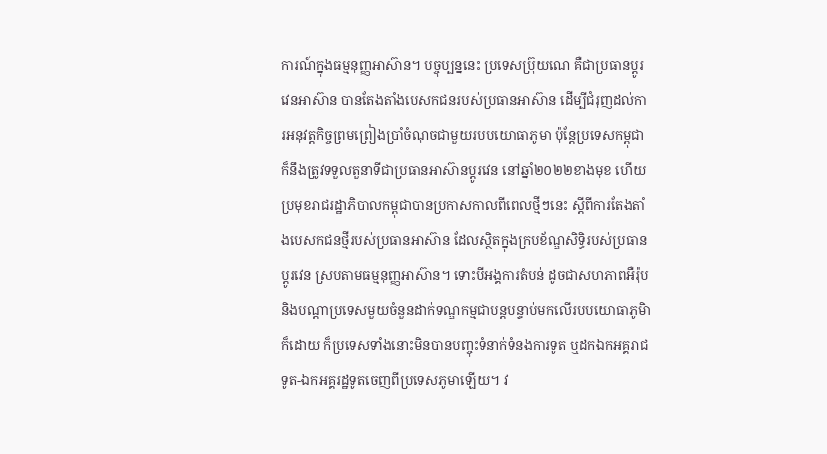ការណ៍ក្នុងធម្មនុញ្ញអាស៊ាន។ បច្ចុប្បន្ននេះ ប្រទេសប្រ៊ុយណេ គឺជាប្រធានប្តូរវេនអាស៊ាន បានតែងតាំងបេសកជនរបស់ប្រធានអាស៊ាន ដើម្បីជំរុញដល់ការអនុវត្តកិច្ចព្រមព្រៀងប្រាំចំណុចជាមួយរបបយោធាភូមា ប៉ុន្តែប្រទេសកម្ពុជា ក៏នឹងត្រូវទទួលតួនាទីជាប្រធានអាស៊ានប្តូរវេន នៅឆ្នាំ២០២២ខាងមុខ ហើយប្រមុខរាជរដ្ឋាភិបាលកម្ពុជាបានប្រកាសកាលពីពេលថ្មីៗនេះ ស្តីពីការតែងតាំងបេសកជនថ្មីរបស់ប្រធានអាស៊ាន ដែលស្ថិតក្នុងក្របខ័ណ្ឌសិទ្ធិរបស់ប្រធានប្តូរវេន ស្របតាមធម្មនុញ្ញអាស៊ាន។ ទោះបីអង្គការតំបន់ ដូចជាសហភាពអឺរ៉ុប និងបណ្តាប្រទេសមួយចំនួនដាក់ទណ្ឌកម្មជាបន្តបន្ទាប់មកលើរបបយោធាភូមិា ក៏ដោយ ក៏ប្រទេសទាំងនោះមិនបានបញ្ចុះទំនាក់ទំនងការទូត ឬដកឯកអគ្គរាជទូត-ឯកអគ្គរដ្ឋទូតចេញពីប្រទេសភូមាឡើយ។ វ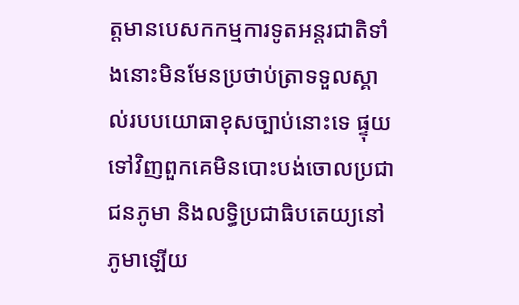ត្តមានបេសកកម្មការទូតអន្តរជាតិទាំងនោះមិនមែនប្រថាប់ត្រាទទួលស្គាល់របបយោធាខុសច្បាប់នោះទេ ផ្ទុយទៅវិញពួកគេមិនបោះបង់ចោលប្រជាជនភូមា និងលទ្ធិប្រជាធិបតេយ្យនៅភូមាឡើយ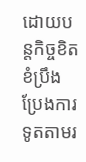ដោយបន្តកិច្ចខិតខំប្រឹងប្រែងការទូតតាមរ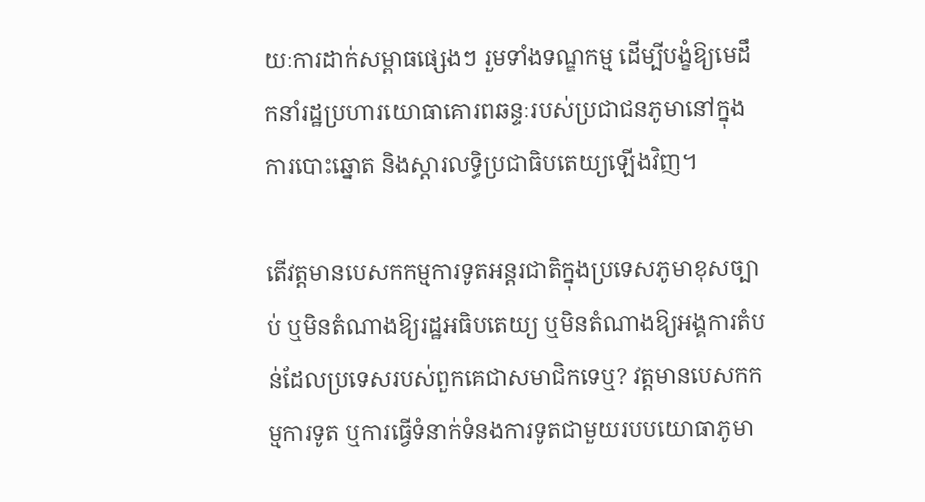យៈការដាក់សម្ពាធផ្សេងៗ រួមទាំងទណ្ឌកម្ម ដើម្បីបង្ខំឱ្យមេដឹកនាំរដ្ឋប្រហារយោធាគោរពឆន្ទៈរបស់ប្រជាជនភូមានៅក្នុងការបោះឆ្នោត និងស្តារលទ្ធិប្រជាធិបតេយ្យឡើងវិញ។

តើវត្តមានបេសកកម្មការទូតអន្តរជាតិក្នុងប្រទេសភូមាខុសច្បាប់ ឬមិនតំណាងឱ្យរដ្ឋអធិបតេយ្យ ឬមិនតំណាងឱ្យអង្គការតំបន់ដែលប្រទេសរបស់ពួកគេជាសមាជិកទេឬ? វត្តមានបេសកកម្មការទូត ឬការធ្វើទំនាក់ទំនងការទូតជាមួយរបបយោធាភូមា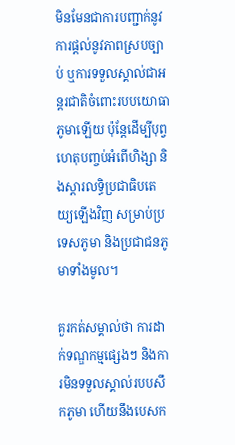មិនមែនជាការបញ្ជាក់នូវការផ្តល់នូវភាពស្របច្បាប់ ឬការទទួលស្គាល់ជាអន្តរជាតិចំពោះរបបយោធាភូមាឡើយ ប៉ុន្តែដើម្បីបុព្វហេតុបញ្ចប់អំពើហិង្សា និងស្តារលទ្ធិប្រជាធិបតេយ្យឡើងវិញ សម្រាប់ប្រទេសភូមា និងប្រជាជនភូមាទាំងមូល។

គួរកត់សម្គាល់ថា ការដាក់ទណ្ឌកម្មផ្សេងៗ និងការមិនទទួលស្គាល់របបសឹកភូមា ហើយនឹងបេសក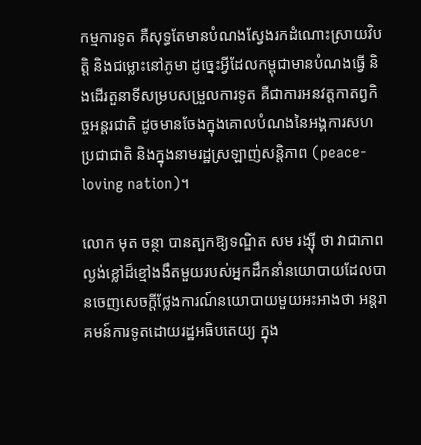កម្មការទូត គឺសុទ្ធតែមានបំណងស្វែងរកដំណោះស្រាយវិបត្តិ និងជម្លោះនៅភូមា ដូច្នេះអ្វីដែលកម្ពុជាមានបំណងធ្វើ និងដើរតួនាទីសម្របសម្រួលការទូត គឺជាការអនវត្តកាតព្វកិច្ចអន្តរជាតិ ដូចមានចែងក្នុងគោលបំណងនៃអង្គការសហប្រជាជាតិ និងក្នុងនាមរដ្ឋស្រឡាញ់សន្តិភាព (peace-loving nation)។

លោក មុត ចន្ថា បានត្បកឱ្យទណ្ឌិត សម រង្ស៊ី ថា វាជាភាពល្ងង់ខ្លៅដ៏ខ្មៅងងឹតមួយរបស់អ្នកដឹកនាំនយោបាយដែលបានចេញសេចក្តីថ្លែងការណ៍នយោបាយមួយអះអាងថា អន្តរាគមន៍ការទូតដោយរដ្ឋអធិបតេយ្យ ក្នុង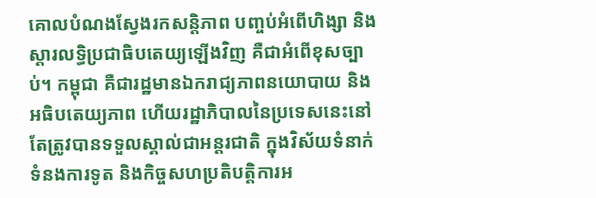គោលបំណងស្វែងរកសន្តិភាព បញ្ចប់អំពើហិង្សា និងស្តារលទ្ធិប្រជាធិបតេយ្យឡើងវិញ គឺជាអំពើខុសច្បាប់។ កម្ពុជា គឺជារដ្ឋមានឯករាជ្យភាពនយោបាយ និងអធិបតេយ្យភាព ហើយរដ្ឋាភិបាលនៃប្រទេសនេះនៅតែត្រូវបានទទួលស្គាល់ជាអន្តរជាតិ ក្នុងវិស័យទំនាក់ទំនងការទូត និងកិច្ចសហប្រតិបត្តិការអ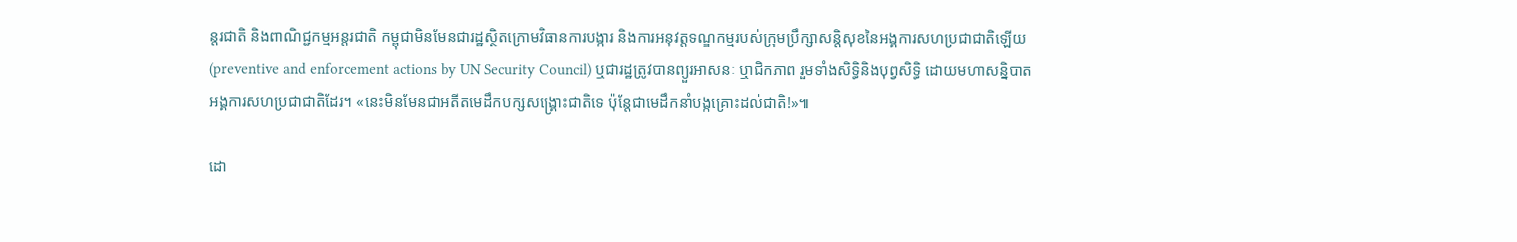ន្តរជាតិ និងពាណិជ្ជកម្មអន្តរជាតិ កម្ពុជាមិនមែនជារដ្ឋស្ថិតក្រោមវិធានការបង្ការ និងការអនុវត្តទណ្ឌកម្មរបស់ក្រុមប្រឹក្សាសន្តិសុខនៃអង្គការសហប្រជាជាតិឡើយ (preventive and enforcement actions by UN Security Council) ឬជារដ្ឋត្រូវបានព្យួរអាសនៈ ឬាជិកភាព រួមទាំងសិទ្ធិនិងបុព្វសិទ្ធិ ដោយមហាសន្និបាតអង្គការសហប្រជាជាតិដែរ។ «នេះមិនមែនជាអតីតមេដឹកបក្សសង្រ្គោះជាតិទេ ប៉ុន្តែជាមេដឹកនាំបង្កគ្រោះដល់ជាតិ!»៕

ដោ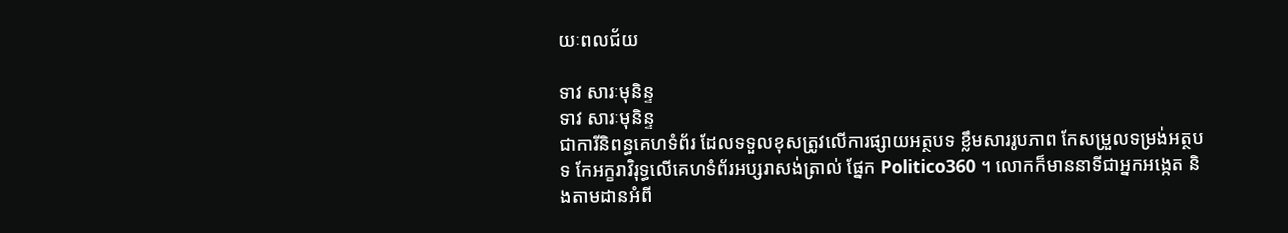យៈពលជ័យ

ទាវ សារៈមុនិន្ទ
ទាវ សារៈមុនិន្ទ
ជាការីនិពន្ធគេហទំព័រ ដែលទទួលខុសត្រូវលើការផ្សាយអត្ថបទ ខ្លឹមសាររូបភាព កែសម្រួលទម្រង់អត្ថបទ កែអក្ខរាវិរុទ្ធលើគេហទំព័រអប្សរាសង់ត្រាល់ ផ្នែក Politico360 ។ លោកក៏មាននាទីជាអ្នកអង្កេត និងតាមដានអំពី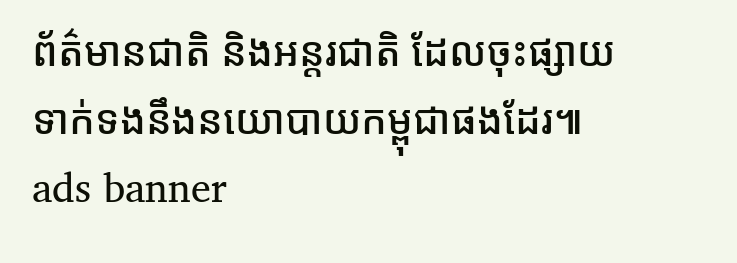ព័ត៌មានជាតិ និងអន្តរជាតិ ដែលចុះផ្សាយទាក់ទងនឹងនយោបាយកម្ពុជាផងដែរ៕
ads banner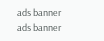ads banner
ads banner